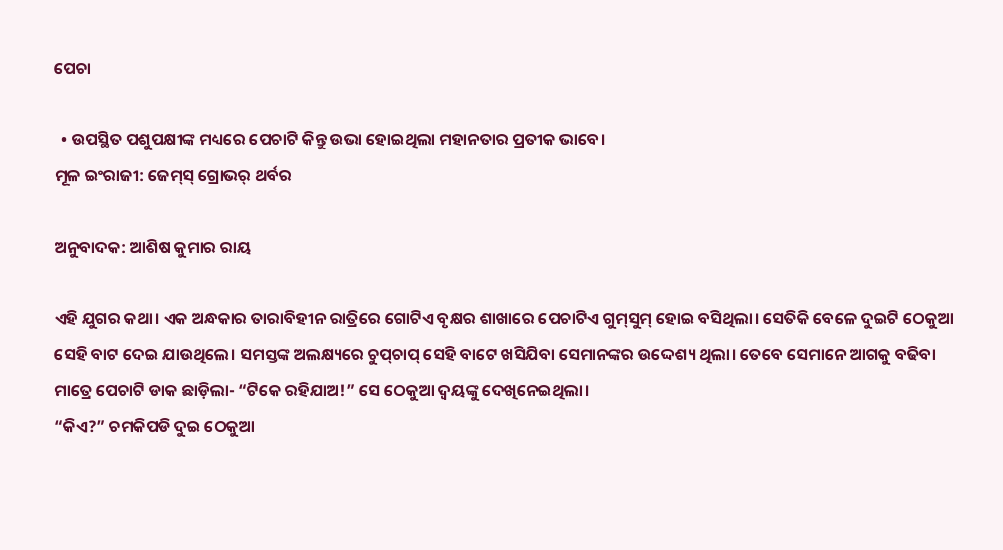ପେଚା

  • ଉପସ୍ଥିତ ପଶୁପକ୍ଷୀଙ୍କ ମଧ୍ୟରେ ପେଚାଟି କିନ୍ତୁ ଉଭା ହୋଇଥିଲା ମହାନତାର ପ୍ରତୀକ ଭାବେ।
ମୂଳ ଇଂରାଜୀ: ଜେମ୍‌ସ୍ ଗ୍ରୋଭର୍ ଥର୍ବର

ଅନୁବାଦକ: ଆଶିଷ କୁମାର ରାୟ

ଏହି ଯୁଗର କଥା। ଏକ ଅନ୍ଧକାର ତାରାବିହୀନ ରାତ୍ରିରେ ଗୋଟିଏ ବୃକ୍ଷର ଶାଖାରେ ପେଚାଟିଏ ଗୁମ୍‌ସୁମ୍ ହୋଇ ବସିଥିଲା। ସେତିକି ବେଳେ ଦୁଇଟି ଠେକୁଆ ସେହି ବାଟ ଦେଇ ଯାଉଥିଲେ। ସମସ୍ତଙ୍କ ଅଲକ୍ଷ୍ୟରେ ଚୁପ୍‌ଚାପ୍ ସେହି ବାଟେ ଖସିଯିବା ସେମାନଙ୍କର ଉଦ୍ଦେଶ୍ୟ ଥିଲା। ତେବେ ସେମାନେ ଆଗକୁ ବଢିବା ମାତ୍ରେ ପେଚାଟି ଡାକ ଛାଡ଼ିଲା- “ଟିକେ ରହିଯାଅ!” ସେ ଠେକୁଆ ଦ୍ୱୟଙ୍କୁ ଦେଖିନେଇଥିଲା।
“କିଏ?” ଚମକିପଡି ଦୁଇ ଠେକୁଆ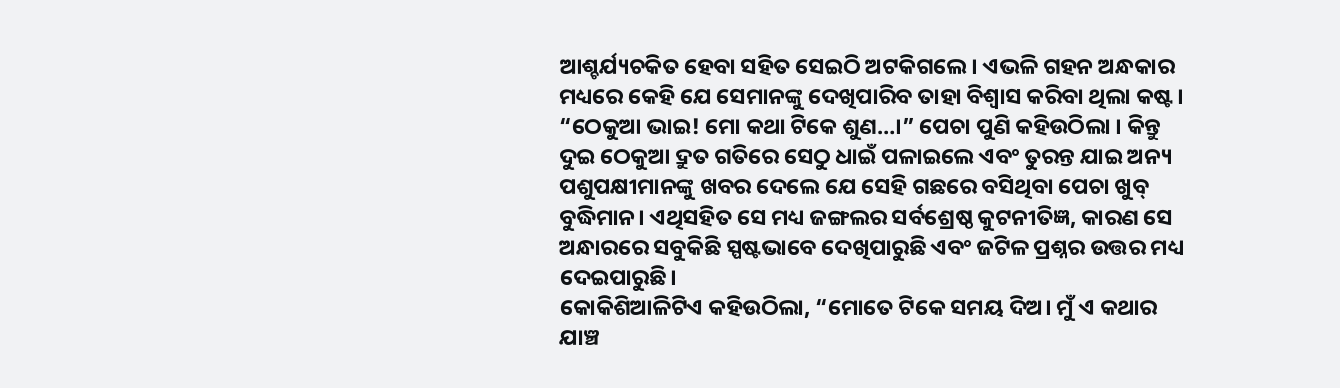ଆଶ୍ଚର୍ଯ୍ୟଚକିତ ହେବା ସହିତ ସେଇଠି ଅଟକିଗଲେ। ଏଭଳି ଗହନ ଅନ୍ଧକାର ମଧ୍ୟରେ କେହି ଯେ ସେମାନଙ୍କୁ ଦେଖିପାରିବ ତାହା ବିଶ୍ୱାସ କରିବା ଥିଲା କଷ୍ଟ।
“ଠେକୁଆ ଭାଇ! ମୋ କଥା ଟିକେ ଶୁଣ…।” ପେଚା ପୁଣି କହିଉଠିଲା । କିନ୍ତୁ ଦୁଇ ଠେକୁଆ ଦ୍ରୁତ ଗତିରେ ସେଠୁ ଧାଇଁ ପଳାଇଲେ ଏବଂ ତୁରନ୍ତ ଯାଇ ଅନ୍ୟ ପଶୁପକ୍ଷୀମାନଙ୍କୁ ଖବର ଦେଲେ ଯେ ସେହି ଗଛରେ ବସିଥିବା ପେଚା ଖୁବ୍ ବୁଦ୍ଧିମାନ। ଏଥିସହିତ ସେ ମଧ୍ୟ ଜଙ୍ଗଲର ସର୍ବଶ୍ରେଷ୍ଠ କୁଟନୀତିଜ୍ଞ, କାରଣ ସେ ଅନ୍ଧାରରେ ସବୁକିଛି ସ୍ପଷ୍ଟଭାବେ ଦେଖିପାରୁଛି ଏବଂ ଜଟିଳ ପ୍ରଶ୍ନର ଉତ୍ତର ମଧ୍ୟ ଦେଇପାରୁଛି।
କୋକିଶିଆଳିଟିଏ କହିଉଠିଲା, “ମୋତେ ଟିକେ ସମୟ ଦିଅ। ମୁଁ ଏ କଥାର ଯାଞ୍ଚ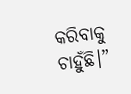କରିବାକୁ ଚାହୁଁଛି।”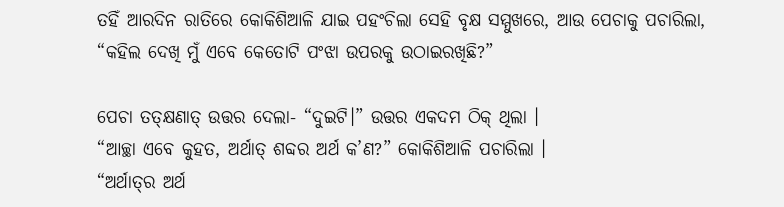ତହିଁ ଆରଦିନ ରାତିରେ କୋକିଶିଆଳି ଯାଇ ପହଂଚିଲା ସେହି ବୃକ୍ଷ ସମ୍ମୁଖରେ, ଆଉ ପେଚାକୁ ପଚାରିଲା, “କହିଲ ଦେଖି ମୁଁ ଏବେ କେତୋଟି ପଂଝା ଉପରକୁ ଉଠାଇରଖିଛି?”

ପେଚା ତତ୍‌କ୍ଷଣାତ୍ ଉତ୍ତର ଦେଲା- “ଦୁଇଟି।” ଉତ୍ତର ଏକଦମ ଠିକ୍ ଥିଲା ।
“ଆଚ୍ଛା ଏବେ କୁହତ, ଅର୍ଥାତ୍ ଶବ୍ଦର ଅର୍ଥ କ’ଣ?” କୋକିଶିଆଳି ପଚାରିଲା ।
“ଅର୍ଥାତ୍‌ର ଅର୍ଥ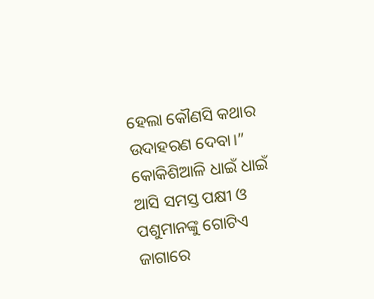ହେଲା କୌଣସି କଥାର ଉଦାହରଣ ଦେବା।”
କୋକିଶିଆଳି ଧାଇଁ ଧାଇଁ ଆସି ସମସ୍ତ ପକ୍ଷୀ ଓ ପଶୁମାନଙ୍କୁ ଗୋଟିଏ ଜାଗାରେ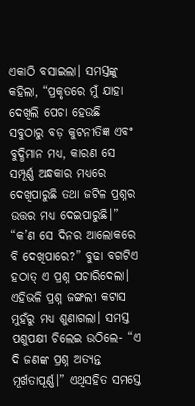ଏକାଠି ବସାଇଲା। ସମସ୍ତଙ୍କୁ କହିଲା, “ପ୍ରକୃତରେ ମୁଁ ଯାହା ଦେଖିଲି ପେଚା ହେଉଛି ସବୁଠାରୁ ବଡ଼ କୁଟନୀତିଜ୍ଞ ଏବଂ ବୁଦ୍ଧିମାନ ମଧ୍ୟ, କାରଣ ସେ ସମ୍ପୂର୍ଣ୍ଣ ଅନ୍ଧକାର ମଧ୍ୟରେ ଦେଖିପାରୁଛି ତଥା ଜଟିଳ ପ୍ରଶ୍ନର ଉତ୍ତର ମଧ୍ୟ ଦେଇପାରୁଛି।”
“କ’ଣ ସେ ଦିନର ଆଲୋକରେ ବି ଦେଖିପାରେ?” ବୁଢା ବଗଟିଏ ହଠାତ୍ ଏ ପ୍ରଶ୍ନ ପଚାରିଦେଲା। ଏହିଭଳି ପ୍ରଶ୍ନ ଜଙ୍ଗଲୀ କଟାସ ମୁହଁରୁ ମଧ୍ୟ ଶୁଣାଗଲା। ସମସ୍ତ ପଶୁପକ୍ଷୀ ଚିଲେଇ ଉଠିଲେ- “ଏ ଦି ଜଣଙ୍କ ପ୍ରଶ୍ନ ଅତ୍ୟନ୍ତ ମୂର୍ଖତାପୂର୍ଣ୍ଣ।” ଏଥିସହିତ ସମସ୍ତେ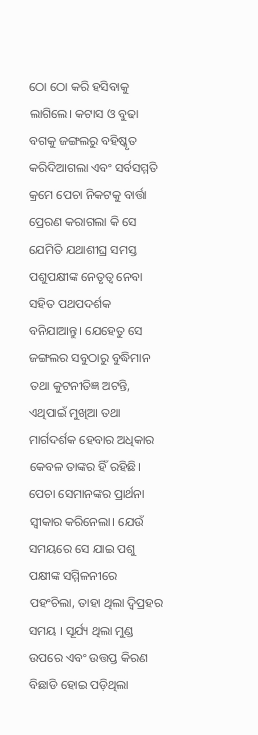ଠୋ ଠୋ କରି ହସିବାକୁ ଲାଗିଲେ। କଟାସ ଓ ବୁଢା ବଗକୁ ଜଙ୍ଗଲରୁ ବହିଷ୍କୃତ କରିଦିଆଗଲା ଏବଂ ସର୍ବସମ୍ମତି କ୍ରମେ ପେଚା ନିକଟକୁ ବାର୍ତ୍ତା ପ୍ରେରଣ କରାଗଲା କି ସେ ଯେମିତି ଯଥାଶୀଘ୍ର ସମସ୍ତ ପଶୁପକ୍ଷୀଙ୍କ ନେତୃତ୍ୱ ନେବା ସହିତ ପଥପଦର୍ଶକ ବନିଯାଆନ୍ତୁ। ଯେହେତୁ ସେ ଜଙ୍ଗଲର ସବୁଠାରୁ ବୁଦ୍ଧିମାନ ତଥା କୁଟନୀତିଜ୍ଞ ଅଟନ୍ତି, ଏଥିପାଇଁ ମୁଖିଆ ତଥା ମାର୍ଗଦର୍ଶକ ହେବାର ଅଧିକାର କେବଳ ତାଙ୍କର ହିଁ ରହିଛି।
ପେଚା ସେମାନଙ୍କର ପ୍ରାର୍ଥନା ସ୍ୱୀକାର କରିନେଲା। ଯେଉଁ ସମୟରେ ସେ ଯାଇ ପଶୁ ପକ୍ଷୀଙ୍କ ସମ୍ମିଳନୀରେ ପହଂଚିଲା, ତାହା ଥିଲା ଦ୍ୱିପ୍ରହର ସମୟ । ସୂର୍ଯ୍ୟ ଥିଲା ମୁଣ୍ଡ ଉପରେ ଏବଂ ଉତ୍ତପ୍ତ କିରଣ ବିଛାଡି ହୋଇ ପଡ଼ିଥିଲା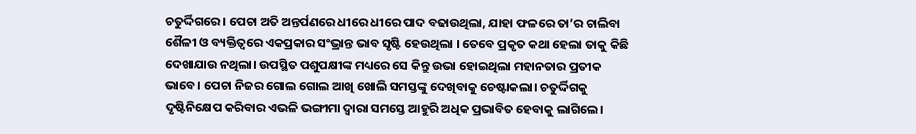ଚତୁର୍ଦ୍ଦିଗରେ । ପେଚା ଅତି ଅନ୍ତର୍ପଣରେ ଧୀରେ ଧୀରେ ପାଦ ବଢାଉଥିଲା, ଯାହା ଫଳରେ ତା’ର ଚାଲିବା ଶୈଳୀ ଓ ବ୍ୟକ୍ତିତ୍ୱରେ ଏକପ୍ରକାର ସଂଭ୍ରାନ୍ତ ଭାବ ସୃଷ୍ଟି ହେଉଥିଲା । ତେବେ ପ୍ରକୃତ କଥା ହେଲା ତାକୁ କିଛି ଦେଖାଯାଉ ନଥିଲା। ଉପସ୍ଥିତ ପଶୁପକ୍ଷୀଙ୍କ ମଧ୍ୟରେ ସେ କିନ୍ତୁ ଉଭା ହୋଇଥିଲା ମହାନତାର ପ୍ରତୀକ ଭାବେ। ପେଚା ନିଜର ଗୋଲ ଗୋଲ ଆଖି ଖୋଲି ସମସ୍ତଙ୍କୁ ଦେଖିବାକୁ ଚେଷ୍ଟାକଲା। ଚତୁର୍ଦ୍ଦିଗକୁ ଦୃଷ୍ଟିନିକ୍ଷେପ କରିବାର ଏଭଳି ଭଙ୍ଗୀମା ଦ୍ୱାରା ସମସ୍ତେ ଆହୁରି ଅଧିକ ପ୍ରଭାବିତ ହେବାକୁ ଲାଗିଲେ।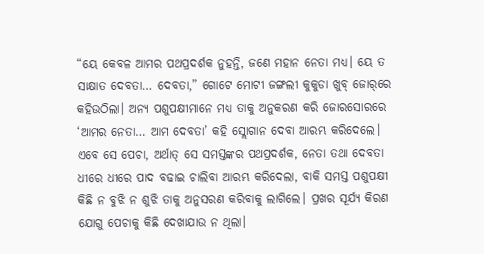“ୟେ କେବଳ ଆମର ପଥପ୍ରଦର୍ଶକ ନୁହନ୍ତି, ଜଣେ ମହାନ ନେତା ମଧ୍ୟ। ୟେ ତ ସାକ୍ଷାତ ଦେବତା… ଦେବତା,” ଗୋଟେ ମୋଟୀ ଜଙ୍ଗଲୀ କୁକୁଡା ଖୁବ୍ ଜୋର୍‌ରେ କହିଉଠିଲା। ଅନ୍ୟ ପଶୁପକ୍ଷୀମାନେ ମଧ୍ୟ ତାକୁ ଅନୁକରଣ କରି ଜୋରସୋରରେ ‘ଆମର ନେତା… ଆମ ଦେବତା’ କହି ସ୍ଲୋଗାନ ଦେବା ଆରମ୍ଭ କରିଦେଲେ।
ଏବେ ସେ ପେଚା, ଅର୍ଥାତ୍ ସେ ସମସ୍ତଙ୍କର ପଥପ୍ରଦର୍ଶକ, ନେତା ତଥା ଦେବତା ଧୀରେ ଧୀରେ ପାଦ ବଢାଇ ଚାଲିବା ଆରମ୍ଭ କରିଦେଲା, ବାକି ସମସ୍ତ ପଶୁପକ୍ଷୀ କିଛି ନ ବୁଝି ନ ଶୁଝି ତାକୁ ଅନୁସରଣ କରିବାକୁ ଲାଗିଲେ। ପ୍ରଖର ସୂର୍ଯ୍ୟ କିରଣ ଯୋଗୁ ପେଚାକୁ କିଛି ଦେଖାଯାଉ ନ ଥିଲା।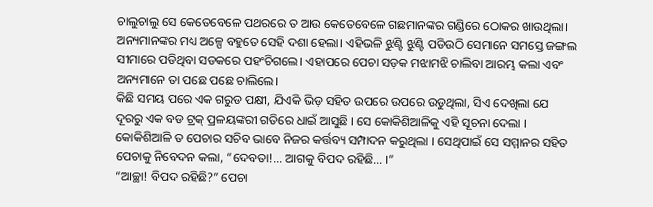ଚାଲୁଚାଲୁ ସେ କେତେବେଳେ ପଥରରେ ତ ଆଉ କେତେବେଳେ ଗଛମାନଙ୍କର ଗଣ୍ଡିରେ ଠୋକର ଖାଉଥିଲା। ଅନ୍ୟମାନଙ୍କର ମଧ୍ୟ ଅଳ୍ପେ ବହୁତେ ସେହି ଦଶା ହେଲା। ଏହିଭଳି ଝୁଣ୍ଟି ଝୁଣ୍ଟି ପଡିଉଠି ସେମାନେ ସମସ୍ତେ ଜଙ୍ଗଲ ସୀମାରେ ପଡିଥିବା ସଡକରେ ପହଂଚିଗଲେ। ଏହାପରେ ପେଚା ସଡ଼କ ମଝାମଝି ଚାଲିବା ଆରମ୍ଭ କଲା ଏବଂ ଅନ୍ୟମାନେ ତା ପଛେ ପଛେ ଚାଲିଲେ।
କିଛି ସମୟ ପରେ ଏକ ଗରୁଡ ପକ୍ଷୀ, ଯିଏକି ଭିଡ଼ ସହିତ ଉପରେ ଉପରେ ଉଡୁଥିଲା, ସିଏ ଦେଖିଲା ଯେ ଦୂରରୁ ଏକ ବଡ ଟ୍ରକ୍ ପ୍ରଳୟଙ୍କରୀ ଗତିରେ ଧାଇଁ ଆସୁଛି । ସେ କୋକିଶିଆଳିକୁ ଏହି ସୂଚନା ଦେଲା । କୋକିଶିଆଳି ତ ପେଚାର ସଚିବ ଭାବେ ନିଜର କର୍ତ୍ତବ୍ୟ ସମ୍ପାଦନ କରୁଥିଲା । ସେଥିପାଇଁ ସେ ସମ୍ମାନର ସହିତ ପେଚାକୁ ନିବେଦନ କଲା, “ଦେବତା!… ଆଗକୁ ବିପଦ ରହିଛି… ।”
“ଆଚ୍ଛା! ବିପଦ ରହିଛି?” ପେଚା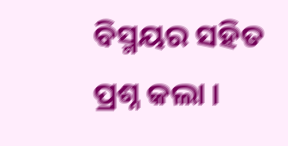ବିସ୍ମୟର ସହିତ ପ୍ରଶ୍ନ କଲା ।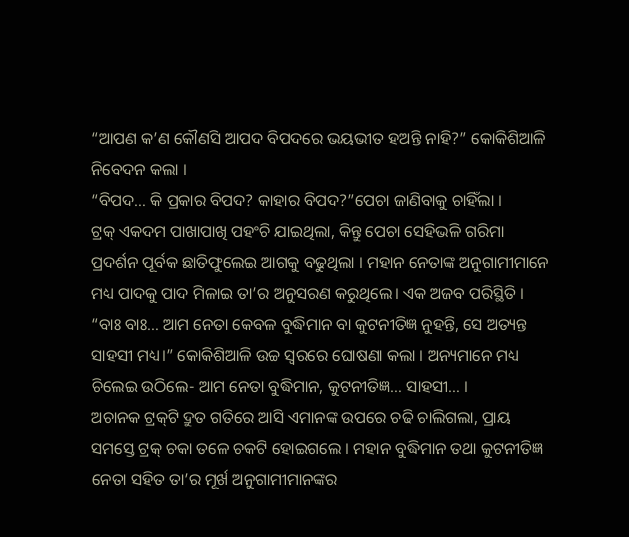“ଆପଣ କ’ଣ କୌଣସି ଆପଦ ବିପଦରେ ଭୟଭୀତ ହଅନ୍ତି ନାହି?” କୋକିଶିଆଳି ନିବେଦନ କଲା ।
“ବିପଦ… କି ପ୍ରକାର ବିପଦ? କାହାର ବିପଦ?”ପେଚା ଜାଣିବାକୁ ଚାହିଁଲା ।
ଟ୍ରକ୍ ଏକଦମ ପାଖାପାଖି ପହଂଚି ଯାଇଥିଲା, କିନ୍ତୁ ପେଚା ସେହିଭଳି ଗରିମା ପ୍ରଦର୍ଶନ ପୂର୍ବକ ଛାତିଫୁଲେଇ ଆଗକୁ ବଢୁଥିଲା । ମହାନ ନେତାଙ୍କ ଅନୁଗାମୀମାନେ ମଧ୍ୟ ପାଦକୁ ପାଦ ମିଳାଇ ତା’ର ଅନୁସରଣ କରୁଥିଲେ। ଏକ ଅଜବ ପରିସ୍ଥିତି ।
“ବାଃ ବାଃ… ଆମ ନେତା କେବଳ ବୁଦ୍ଧିମାନ ବା କୁଟନୀତିଜ୍ଞ ନୁହନ୍ତି, ସେ ଅତ୍ୟନ୍ତ ସାହସୀ ମଧ୍ୟ।” କୋକିଶିଆଳି ଉଚ୍ଚ ସ୍ୱରରେ ଘୋଷଣା କଲା । ଅନ୍ୟମାନେ ମଧ୍ୟ ଚିଲେଇ ଉଠିଲେ- ଆମ ନେତା ବୁଦ୍ଧିମାନ, କୁଟନୀତିଜ୍ଞ… ସାହସୀ… ।
ଅଚାନକ ଟ୍ରକ୍‌ଟି ଦ୍ରୁତ ଗତିରେ ଆସି ଏମାନଙ୍କ ଉପରେ ଚଢି ଚାଲିଗଲା, ପ୍ରାୟ ସମସ୍ତେ ଟ୍ରକ୍ ଚକା ତଳେ ଚକଟି ହୋଇଗଲେ । ମହାନ ବୁଦ୍ଧିମାନ ତଥା କୁଟନୀତିଜ୍ଞ ନେତା ସହିତ ତା’ର ମୂର୍ଖ ଅନୁଗାମୀମାନଙ୍କର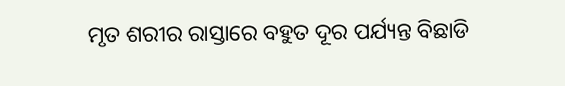ମୃତ ଶରୀର ରାସ୍ତାରେ ବହୁତ ଦୂର ପର୍ଯ୍ୟନ୍ତ ବିଛାଡି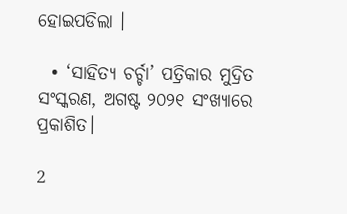ହୋଇପଡିଲା ।

  • ‘ସାହିତ୍ୟ ଚର୍ଚ୍ଚା’ ପତ୍ରିକାର ମୁଦ୍ରିତ ସଂସ୍କରଣ, ଅଗଷ୍ଟ ୨୦୨୧ ସଂଖ୍ୟାରେ ପ୍ରକାଶିତ।

2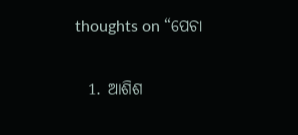thoughts on “ପେଚା

  1. ଆଶିଶ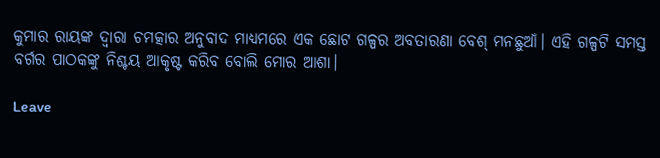କୁମାର ରାୟଙ୍କ ଦ୍ବାରା ଚମତ୍କାର ଅନୁବାଦ ମାଧ୍ୟମରେ ଏକ ଛୋଟ ଗଳ୍ପର ଅବତାରଣା ବେଶ୍‌ ମନଛୁଆଁ। ଏହି ଗଳ୍ପଟି ସମସ୍ତ ବର୍ଗର ପାଠକଙ୍କୁ ନିଶ୍ଚୟ ଆକୃଷ୍ଟ କରିବ ବୋଲି ମୋର ଆଶା।

Leave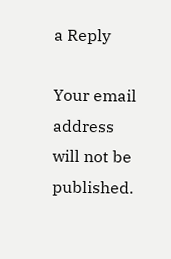a Reply

Your email address will not be published.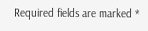Required fields are marked *